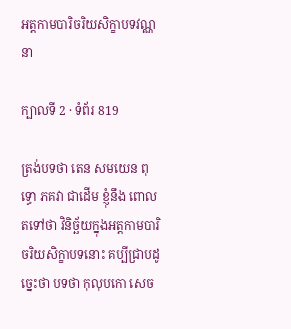អត្តកាមបារិចរិយសិក្ខាបទវណ្ណនា

ក្បាលទី 2 · ទំព័រ 819

ត្រង់បទថា តេន សមយេន ពុទ្ធោ ភគវា ជាដើម ខ្ញុំនឹង ពោលតទៅថា វិនិច្ឆ័យក្នុងអត្តកាមបារិចរិយសិក្ខាបទនោះ គប្បីជ្រាបដូច្នេះថា បទថា កុលុបកោ សេច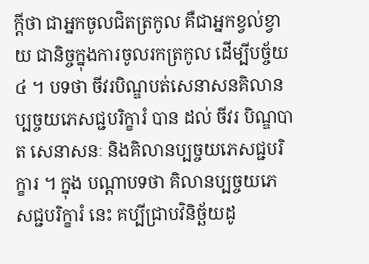ក្តីថា ជាអ្នកចូលជិតត្រកូល គឺជាអ្នកខ្វល់ខ្វាយ ជានិច្ចក្នុងការចូលរកត្រកូល ដើម្បីបច្ច័យ ៤ ។ បទថា ចីវរបិណ្ឌបត់សេនាសនគិលានប្បច្ចយភេសជ្ជបរិក្ខារំ បាន ដល់ ចីវរ បិណ្ឌបាត សេនាសនៈ និងគិលានប្បច្ចយភេសជ្ជបរិក្ខារ ។ ក្នុង បណ្តាបទថា គិលានប្បច្ចយភេសជ្ជបរិក្ខារំ នេះ គប្បីជ្រាបវិនិច្ឆ័យដូ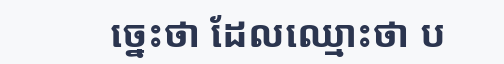ច្នេះថា ដែលឈ្មោះថា ប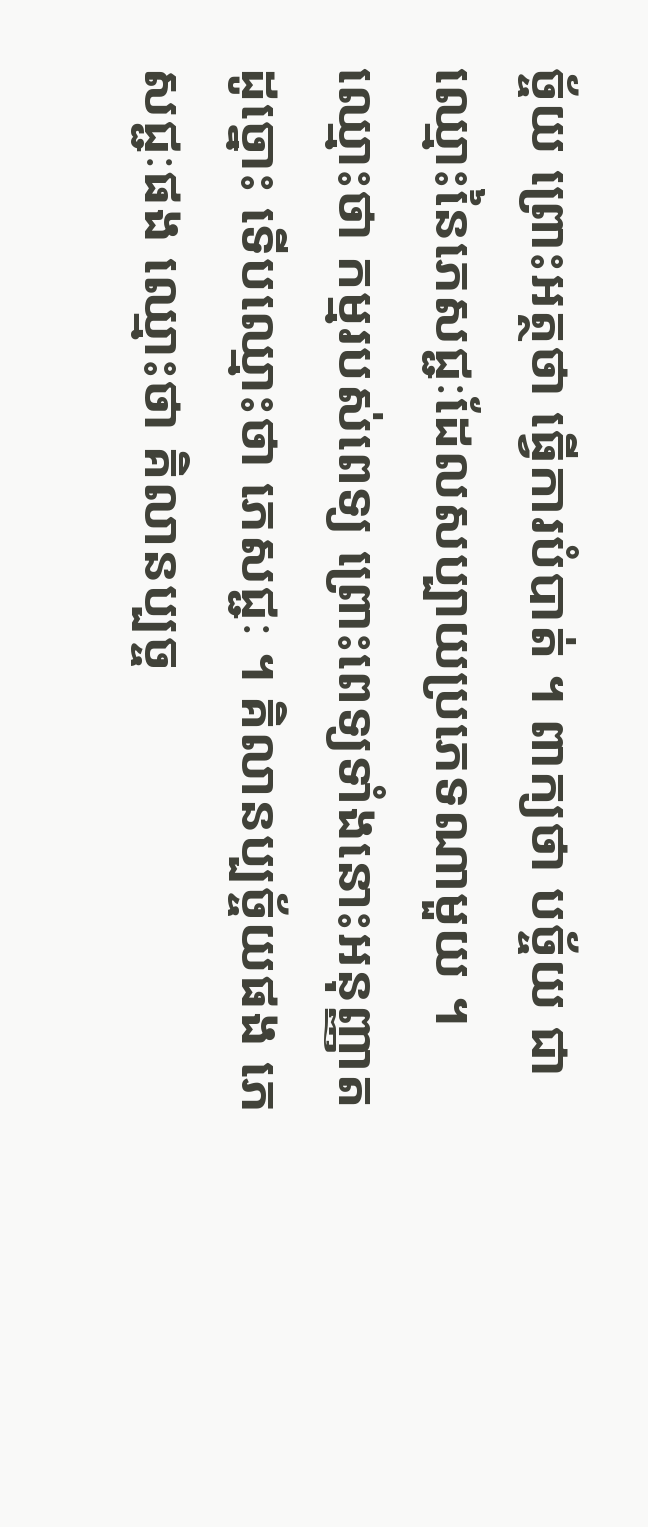ច្ច័យ ព្រោះអត្ថថា ធ្វើការបំបាត់ ។ ពាក្យថា បច្ច័យ ជា ឈ្មោះនៃភេសជ្ជៈដែលសប្បាយប្រភេទណាមួយ ។ ឈ្មោះថា កម្មរបស់ពេទ្យ ព្រោះពេទ្យទាំងនោះអនុញ្ញាត ដូច្នោះ ទើបឈ្មោះថា ភេសជ្ជៈ ។ គិលានប្បច្ច័យផង ភេសជ្ជៈផង ឈ្មោះថា គិលានប្បច្ច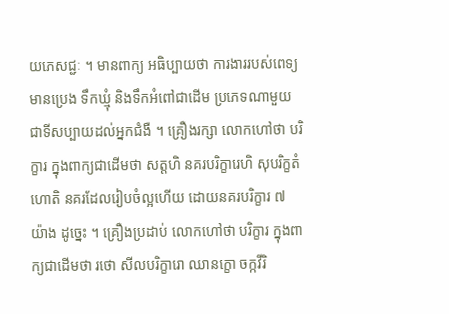យភេសជ្ជៈ ។ មានពាក្យ អធិប្បាយថា ការងាររបស់ពេទ្យ មានប្រេង ទឹកឃ្មុំ និងទឹកអំពៅជាដើម ប្រភេទណាមួយ ជាទីសប្បាយដល់អ្នកជំងឺ ។ គ្រឿងរក្សា លោកហៅថា បរិក្ខារ ក្នុងពាក្យជាដើមថា សត្តហិ នគរបរិក្ខារេហិ សុបរិក្ខតំ ហោតិ នគរដែលរៀបចំល្អហើយ ដោយនគរបរិក្ខារ ៧ យ៉ាង ដូច្នេះ ។ គ្រឿងប្រដាប់ លោកហៅថា បរិក្ខារ ក្នុងពាក្យជាដើមថា រថោ សីលបរិក្ខារោ ឈានក្ខោ ចក្កវីរិ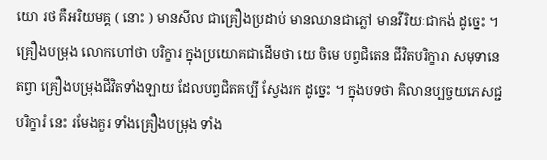យោ រថ គឺអរិយមគ្គ ( នោះ ) មានសីល ជាគ្រឿងប្រដាប់ មានឈានជាភ្លៅ មានវីរិយៈជាកង់ ដូច្នេះ ។ គ្រឿងបម្រុង លោកហៅថា បរិក្ខារ ក្នុងប្រយោគជាដើមថា យេ ចិមេ បព្វជិតេន ជីវិតបរិក្ខារា សមុទានេតព្វា គ្រឿងបម្រុងជីវិតទាំងឡាយ ដែលបព្វជិតគប្បី ស្វែងរក ដូច្នេះ ។ ក្នុងបទថា គិលានប្បច្ចយភេសជ្ជបរិក្ខារំ នេះ រមែងគួរ ទាំងគ្រឿងបម្រុង ទាំង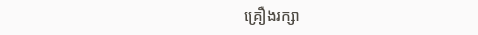គ្រឿងរក្សា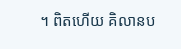។ ពិតហើយ គិលានប